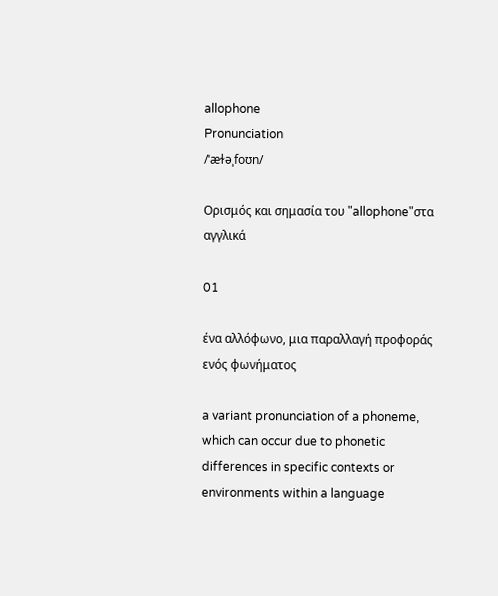allophone
Pronunciation
/ˈæɫəˌfoʊn/

Ορισμός και σημασία του "allophone"στα αγγλικά

01

ένα αλλόφωνο, μια παραλλαγή προφοράς ενός φωνήματος

a variant pronunciation of a phoneme, which can occur due to phonetic differences in specific contexts or environments within a language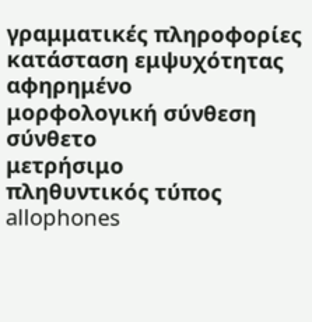γραμματικές πληροφορίες
κατάσταση εμψυχότητας
αφηρημένο
μορφολογική σύνθεση
σύνθετο
μετρήσιμο
πληθυντικός τύπος
allophones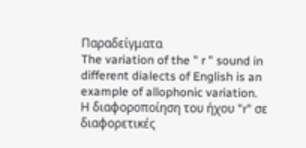Παραδείγματα
The variation of the " r " sound in different dialects of English is an example of allophonic variation.
Η διαφοροποίηση του ήχου "r" σε διαφορετικές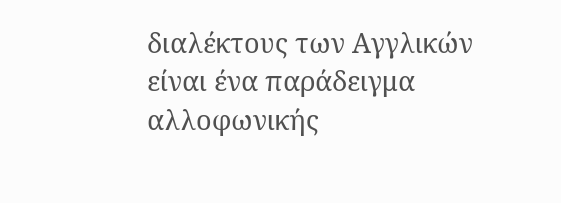διαλέκτους των Αγγλικών είναι ένα παράδειγμα αλλοφωνικής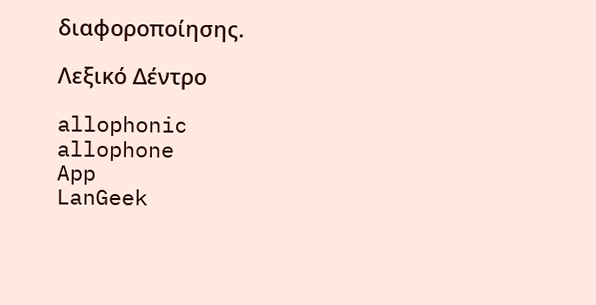διαφοροποίησης.

Λεξικό Δέντρο

allophonic
allophone
App
LanGeek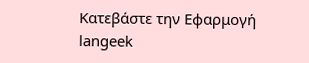Κατεβάστε την Εφαρμογή
langeek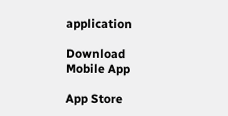application

Download Mobile App

App Store